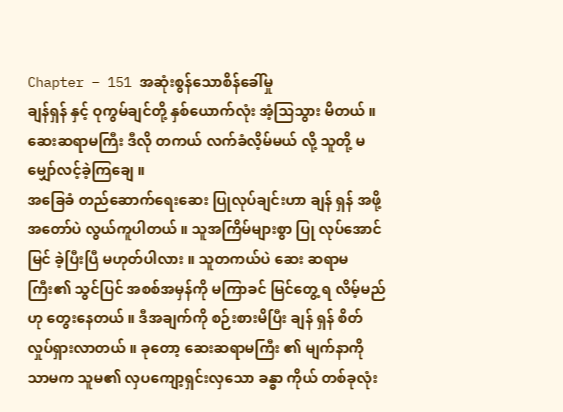Chapter – 151 အဆုံးစွန်သောစိန်ခေါ်မှု
ချန်ရှန် နှင့် ဝုကွမ်ချင်တို့ နှစ်ယောက်လုံး အံ့သြသွား မိတယ် ။ ဆေးဆရာမကြီး ဒီလို တကယ် လက်ခံလိ့မ်မယ် လို့ သူတို့ မမျှော်လင့်ခဲ့ကြချေ ။
အခြေခံ တည်ဆောက်ရေးဆေး ပြုလုပ်ချင်းဟာ ချန် ရှန် အဖို့ အတော်ပဲ လွယ်ကူပါတယ် ။ သူအကြိမ်များစွာ ပြု လုပ်အောင်မြင် ခဲ့ပြီးပြီ မဟုတ်ပါလား ။ သူတကယ်ပဲ ဆေး ဆရာမကြီး၏ သွင်ပြင် အစစ်အမှန်ကို မကြာခင် မြင်တွေ့ ရ လိမ့်မည်ဟု တွေးနေတယ် ။ ဒီအချက်ကို စဉ်းစားမိပြီး ချန် ရှန် စိတ်လှုပ်ရှားလာတယ် ။ ခုတော့ ဆေးဆရာမကြီး ၏ မျက်နာကိုသာမက သူမ၏ လှပကျော့ရှင်းလှသော ခန္ဓာ ကိုယ် တစ်ခုလုံး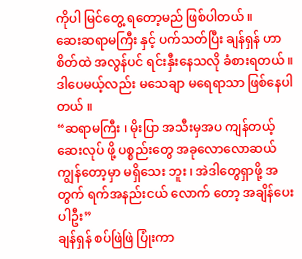ကိုပါ မြင်တွေ့ ရတော့မည် ဖြစ်ပါတယ် ။
ဆေးဆရာမကြီး နှင့် ပက်သတ်ပြီး ချန်ရှန် ဟာ စိတ်ထဲ အလွန်ပင် ရင်းနှီးနေသလို ခံစားရတယ် ။ ဒါပေမယ့်လည်း မသေချာ မရေရာသာ ဖြစ်နေပါတယ် ။
“ဆရာမကြီး ၊ မိုးပြာ အသီးမှအပ ကျန်တယ့် ဆေးလုပ် ဖို့ ပစ္စည်းတွေ အခုလောလောဆယ် ကျွန်တော့မှာ မရှိသေး ဘူး ၊ အဲဒါတွေရှာဖို့ အတွက် ရက်အနည်းငယ် လောက် တော့ အချိန်ပေးပါဦး”
ချန်ရှန် စပ်ဖြဲဖြဲ ပြုံးကာ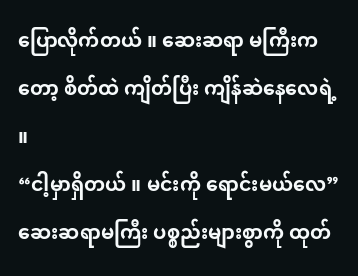ပြောလိုက်တယ် ။ ဆေးဆရာ မကြီးကတော့ စိတ်ထဲ ကျိတ်ပြီး ကျိန်ဆဲနေလေရဲ့ ။
“ငါ့မှာရှိတယ် ။ မင်းကို ရောင်းမယ်လေ”
ဆေးဆရာမကြီး ပစ္စည်းများစွာကို ထုတ်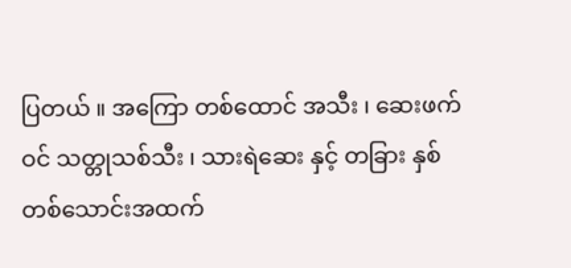ပြတယ် ။ အကြော တစ်ထောင် အသီး ၊ ဆေးဖက်ဝင် သတ္တုသစ်သီး ၊ သားရဲဆေး နှင့် တခြား နှစ်တစ်သောင်းအထက်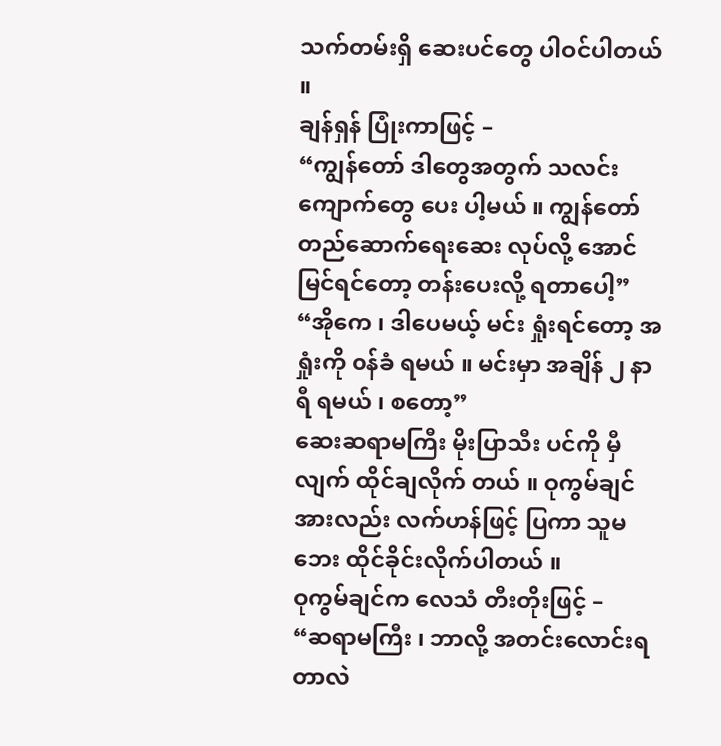သက်တမ်းရှိ ဆေးပင်တွေ ပါဝင်ပါတယ် ။
ချန်ရှန် ပြုံးကာဖြင့် –
“ကျွန်တော် ဒါတွေအတွက် သလင်းကျောက်တွေ ပေး ပါ့မယ် ။ ကျွန်တော် တည်ဆောက်ရေးဆေး လုပ်လို့ အောင်မြင်ရင်တော့ တန်းပေးလို့ ရတာပေါ့”
“အိုကေ ၊ ဒါပေမယ့် မင်း ရှုံးရင်တော့ အရှုံးကို ၀န်ခံ ရမယ် ။ မင်းမှာ အချိန် ၂ နာရီ ရမယ် ၊ စတော့”
ဆေးဆရာမကြီး မိုးပြာသီး ပင်ကို မှီလျက် ထိုင်ချလိုက် တယ် ။ ဝုကွမ်ချင်အားလည်း လက်ဟန်ဖြင့် ပြကာ သူမဘေး ထိုင်ခိုင်းလိုက်ပါတယ် ။
ဝုကွမ်ချင်က လေသံ တီးတိုးဖြင့် –
“ဆရာမကြီး ၊ ဘာလို့ အတင်းလောင်းရတာလဲ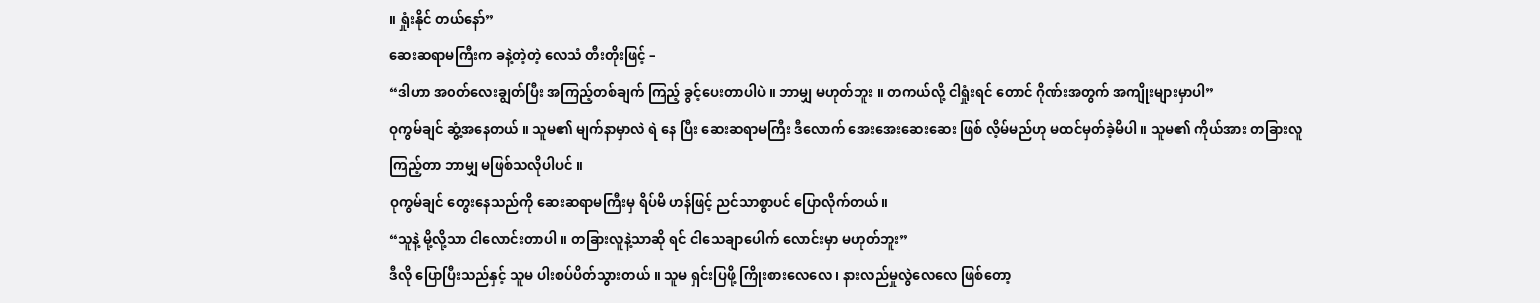။ ရှုံးနိုင် တယ်နော်”
ဆေးဆရာမကြီးက ခနဲ့တဲ့တဲ့ လေသံ တီးတိုးဖြင့် –
“ဒါဟာ အ၀တ်လေးချွတ်ပြီး အကြည့်တစ်ချက် ကြည့် ခွင့်ပေးတာပါပဲ ။ ဘာမျှ မဟုတ်ဘူး ။ တကယ်လို့ ငါရှုံးရင် တောင် ဂိုဏ်းအတွက် အကျိုးများမှာပါ”
ဝုကွမ်ချင် ဆွံ့အနေတယ် ။ သူမ၏ မျက်နာမှာလဲ ရဲ နေ ပြီး ဆေးဆရာမကြီး ဒီလောက် အေးအေးဆေးဆေး ဖြစ် လိ့မ်မည်ဟု မထင်မှတ်ခဲ့မိပါ ။ သူမ၏ ကိုယ်အား တခြားလူ ကြည့်တာ ဘာမျှ မဖြစ်သလိုပါပင် ။
ဝုကွမ်ချင် တွေးနေသည်ကို ဆေးဆရာမကြီးမှ ရိပ်မိ ဟန်ဖြင့် ညင်သာစွာပင် ပြောလိုက်တယ်။
“သူနဲ့ မို့လို့သာ ငါလောင်းတာပါ ။ တခြားလူနဲ့သာဆို ရင် ငါသေချာပေါက် လောင်းမှာ မဟုတ်ဘူး”
ဒီလို ပြောပြီးသည်နှင့် သူမ ပါးစပ်ပိတ်သွားတယ် ။ သူမ ရှင်းပြဖို့ ကြိုးစားလေလေ ၊ နားလည်မှုလွဲလေလေ ဖြစ်တော့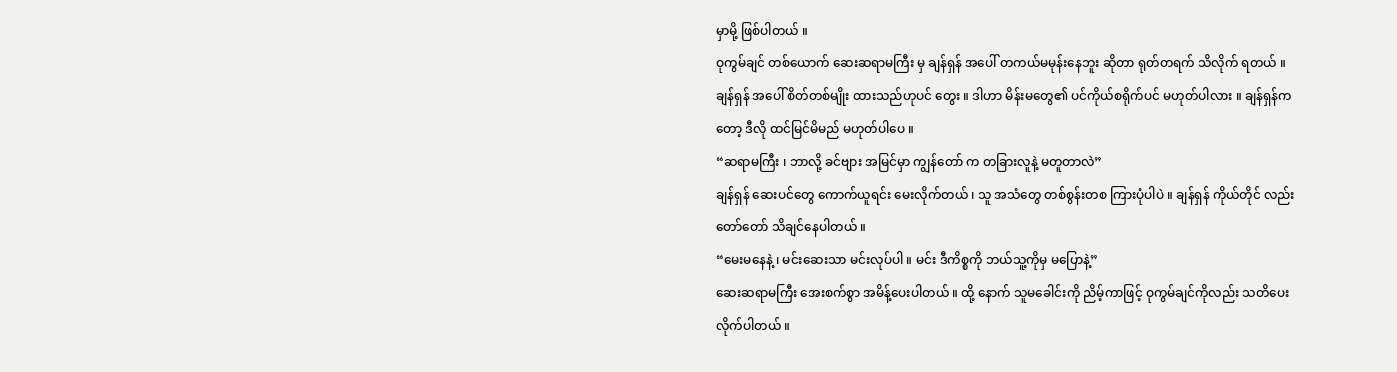မှာမို့ ဖြစ်ပါတယ် ။
ဝုကွမ်ချင် တစ်ယောက် ဆေးဆရာမကြီး မှ ချန်ရှန် အပေါ် တကယ်မမုန်းနေဘူး ဆိုတာ ရုတ်တရက် သိလိုက် ရတယ် ။ ချန်ရှန် အပေါ် စိတ်တစ်မျိုး ထားသည်ဟုပင် တွေး ။ ဒါဟာ မိန်းမတွေ၏ ပင်ကိုယ်စရိုက်ပင် မဟုတ်ပါလား ။ ချန်ရှန်ကတော့ ဒီလို ထင်မြင်မိမည် မဟုတ်ပါပေ ။
“ဆရာမကြီး ၊ ဘာလို့ ခင်ဗျား အမြင်မှာ ကျွန်တော် က တခြားလူနဲ့ မတူတာလဲ”
ချန်ရှန် ဆေးပင်တွေ ကောက်ယူရင်း မေးလိုက်တယ် ၊ သူ အသံတွေ တစ်စွန်းတစ ကြားပုံပါပဲ ။ ချန်ရှန် ကိုယ်တိုင် လည်း တော်တော် သိချင်နေပါတယ် ။
“မေးမနေနဲ့ ၊ မင်းဆေးသာ မင်းလုပ်ပါ ။ မင်း ဒီကိစ္စကို ဘယ်သူ့ကိုမှ မပြောနဲ့”
ဆေးဆရာမကြီး အေးစက်စွာ အမိန့်ပေးပါတယ် ။ ထို့ နောက် သူမခေါင်းကို ညိမ့်ကာဖြင့် ဝုကွမ်ချင်ကိုလည်း သတိပေးလိုက်ပါတယ် ။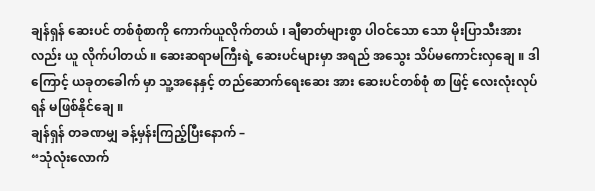ချန်ရှန် ဆေးပင် တစ်စုံစာကို ကောက်ယူလိုက်တယ် ၊ ချီဓာတ်များစွာ ပါဝင်သော သော မိုးပြာသီးအား လည်း ယူ လိုက်ပါတယ် ။ ဆေးဆရာမကြီးရဲ့ ဆေးပင်များမှာ အရည် အသွေး သိပ်မကောင်းလှချေ ။ ဒါကြောင့် ယခုတခေါက် မှာ သူ့အနေနှင့် တည်ဆောက်ရေးဆေး အား ဆေးပင်တစ်စုံ စာ ဖြင့် လေးလုံးလုပ်ရန် မဖြစ်နိုင်ချေ ။
ချန်ရှန် တခဏမျှ ခန့်မှန်းကြည့်ပြီးနောက် –
“သုံလုံးလောက်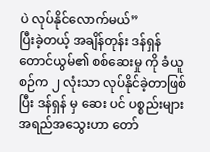ပဲ လုပ်နိုင်လောက်မယ်”
ပြီးခဲ့တယ့် အချိန်တုန်း ဒန်ရှန်တောင်ယွမ်၏ စစ်ဆေးမှု ကို ခံယူစဉ်က ၂ လုံးသာ လုပ်နိုင်ခဲ့တာဖြစ်ပြီး ဒန်ရှန် မှ ဆေး ပင် ပစ္စည်းများ အရည်အသွေးဟာ တော်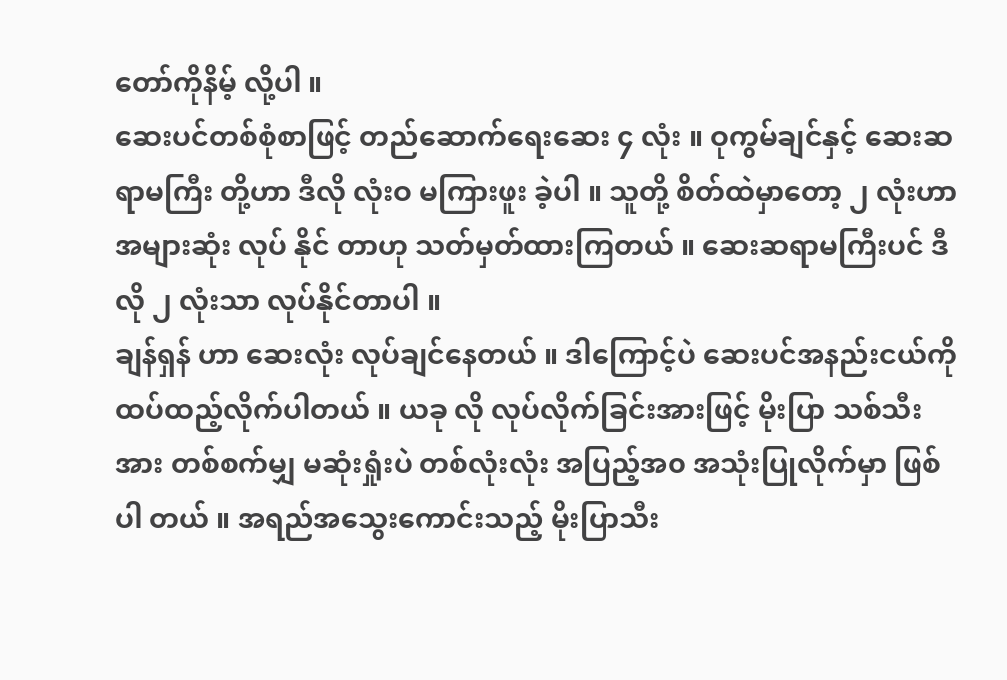တော်ကိုနိမ့် လို့ပါ ။
ဆေးပင်တစ်စုံစာဖြင့် တည်ဆောက်ရေးဆေး ၄ လုံး ။ ဝုကွမ်ချင်နှင့် ဆေးဆရာမကြီး တို့ဟာ ဒီလို လုံးဝ မကြားဖူး ခဲ့ပါ ။ သူတို့ စိတ်ထဲမှာတော့ ၂ လုံးဟာ အများဆုံး လုပ် နိုင် တာဟု သတ်မှတ်ထားကြတယ် ။ ဆေးဆရာမကြီးပင် ဒီလို ၂ လုံးသာ လုပ်နိုင်တာပါ ။
ချန်ရှန် ဟာ ဆေးလုံး လုပ်ချင်နေတယ် ။ ဒါကြောင့်ပဲ ဆေးပင်အနည်းငယ်ကို ထပ်ထည့်လိုက်ပါတယ် ။ ယခု လို လုပ်လိုက်ခြင်းအားဖြင့် မိုးပြာ သစ်သီးအား တစ်စက်မျှ မဆုံးရှုံးပဲ တစ်လုံးလုံး အပြည့်အ၀ အသုံးပြုလိုက်မှာ ဖြစ်ပါ တယ် ။ အရည်အသွေးကောင်းသည့် မိုးပြာသီး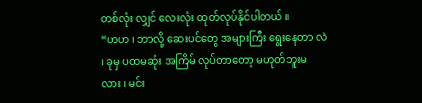တစ်လုံး လျှင် လေးလုံး ထုတ်လုပ်နိုင်ပါတယ် ။
“ဟဟ ၊ ဘာလို့ ဆေးပင်တွေ အများကြီး ရွေးနေတာ လဲ ၊ ခုမှ ပထမဆုံး အကြိမ် လုပ်တာတော့ မဟုတ်ဘူးမ လား ၊ မင်း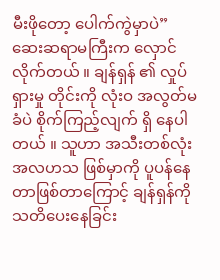မီးဖိုတော့ ပေါက်ကွဲမှာပဲ”
ဆေးဆရာမကြီးက လှောင်လိုက်တယ် ။ ချန်ရှန် ၏ လှုပ်ရှားမှု တိုင်းကို လုံးဝ အလွတ်မခံပဲ စိုက်ကြည့်လျက် ရှိ နေပါတယ် ။ သူဟာ အသီးတစ်လုံး အလဟသ ဖြစ်မှာကို ပူပန်နေတာဖြစ်တာကြောင့် ချန်ရှန်ကို သတိပေးနေခြင်း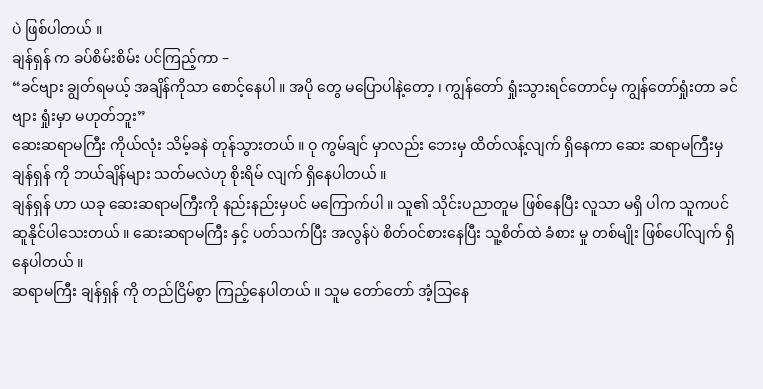ပဲ ဖြစ်ပါတယ် ။
ချန်ရှန် က ခပ်စိမ်းစိမ်း ပင်ကြည့်ကာ –
“ခင်ဗျား ချွတ်ရမယ့် အချိန်ကိုသာ စောင့်နေပါ ။ အပို တွေ မပြောပါနဲ့တော့ ၊ ကျွန်တော် ရှုံးသွားရင်တောင်မှ ကျွန်တော်ရှုံးတာ ခင်ဗျား ရှုံးမှာ မဟုတ်ဘူး”
ဆေးဆရာမကြီး ကိုယ်လုံး သိမ့်ခနဲ တုန်သွားတယ် ။ ဝု ကွမ်ချင် မှာလည်း ဘေးမှ ထိတ်လန့်လျက် ရှိနေကာ ဆေး ဆရာမကြီးမှ ချန်ရှန် ကို ဘယ်ချိန်များ သတ်မလဲဟု စိုးရိမ် လျက် ရှိနေပါတယ် ။
ချန်ရှန် ဟာ ယခု ဆေးဆရာမကြီးကို နည်းနည်းမှပင် မကြောက်ပါ ။ သူ၏ သိုင်းပညာတူမ ဖြစ်နေပြီး လူသာ မရှိ ပါက သူကပင် ဆူနိုင်ပါသေးတယ် ။ ဆေးဆရာမကြီး နှင့် ပတ်သက်ပြီး အလွန်ပဲ စိတ်ဝင်စားနေပြီး သူ့စိတ်ထဲ ခံစား မှု တစ်မျိုး ဖြစ်ပေါ်လျက် ရှိနေပါတယ် ။
ဆရာမကြီး ချန်ရှန် ကို တည်ငြိမ်စွာ ကြည့်နေပါတယ် ။ သူမ တော်တော် အံ့သြနေ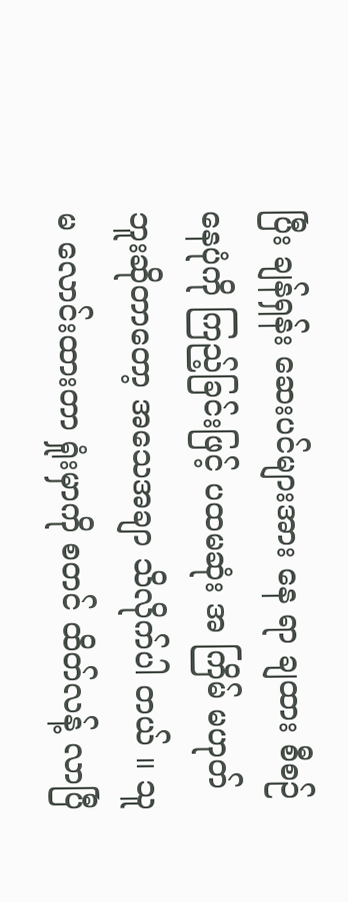ပြီး ချန်ရှန်း ဆေးပင်များအား နေ ရာ ချထား စီစဉ်နေပုံကို ကြည့်ခြင်းဖြင့် ပထမဆုံး အ ကြိမ် မဟုတ်ဘူးဆိုတာတော့ အသေအချာ သိလိုက်ပါ တယ် ။ သူမ လောင်းထားတာ ရှုံးမှာကို စတင် ထိတ်လန့် လာပြီ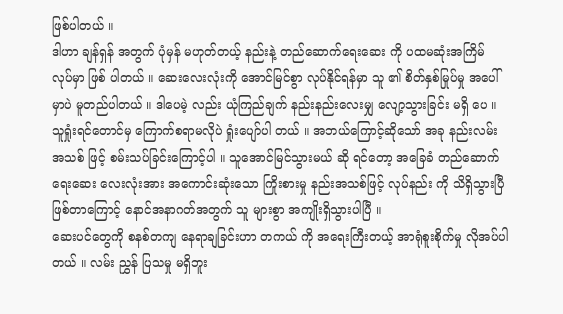ဖြစ်ပါတယ် ။
ဒါဟာ ချန်ရှန် အတွက် ပုံမှန် မဟုတ်တယ့် နည်းနဲ့ တည်ဆောက်ရေးဆေး ကို ပထမဆုံးအကြိမ် လုပ်မှာ ဖြစ် ပါတယ် ။ ဆေးလေးလုံးကို အောင်မြင်စွာ လုပ်နိုင်ရန်မှာ သူ ၏ စိတ်နှစ်မြုပ်မှု အပေါ်မှာပဲ မူတည်ပါတယ် ။ ဒါပေမဲ့ လည်း ယုံကြည်ချက် နည်းနည်းလေးမျှ လျော့သွားခြင်း မရှိ ပေ ။ သူရှုံးရင်တောင်မှ ကြောက်စရာမလိုပဲ ရှုံးပျော်ပါ တယ် ။ အဘယ်ကြောင့်ဆိုသော် အခု နည်းလမ်း အသစ် ဖြင့် စမ်းသပ်ခြင်းကြောင့်ပါ ။ သူအောင်မြင်သွားမယ် ဆို ရင်တော့ အခြေခံ တည်ဆောက်ရေးဆေး လေးလုံးအား အကောင်းဆုံးသော ကြိုးစားမှု နည်းအသစ်ဖြင့် လုပ်နည်း ကို သိရှိသွားပြီ ဖြစ်တာကြောင့် နောင်အနာဂတ်အတွက် သူ များစွာ အကျိုးရှိသွားပါပြီ ။
ဆေးပင်တွေကို စနစ်တကျ နေရာချခြင်းဟာ တကယ် ကို အရေးကြီးတယ့် အာရုံစူးစိုက်မှု လိုအပ်ပါတယ် ။ လမ်း ညွှန် ပြသမှု မရှိဘူး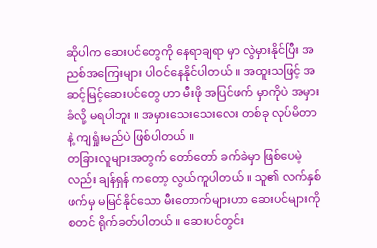ဆိုပါက ဆေးပင်တွေကို နေရာချရာ မှာ လွဲမှားနိုင်ပြီး အညစ်အကြေးများ ပါဝင်နေနိုင်ပါတယ် ။ အထူးသဖြင့် အဆင့်မြင့်ဆေးပင်တွေ ဟာ မီးဖို အပြင်ဖက် မှာကိုပဲ အမှားခံလို့ မရပါဘူး ။ အမှားသေးသေးလေး တစ်ခု လုပ်မိတာနဲ့ ကျရှုံးမည်ပဲ ဖြစ်ပါတယ် ။
တခြားလူများအတွက် တော်တော် ခက်ခဲမှာ ဖြစ်ပေမဲ့ လည်း ချန်ရှန် ကတော့ လွယ်ကူပါတယ် ။ သူ၏ လက်နှစ် ဖက်မှ မမြင်နိုင်သော မီးတောက်များဟာ ဆေးပင်များကို စတင် ရိုက်ခတ်ပါတယ် ။ ဆေးပင်တွင်း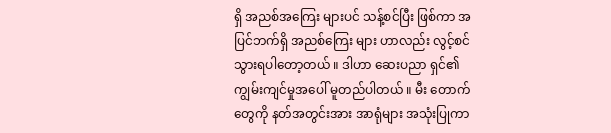ရှိ အညစ်အကြေး များပင် သန့်စင်ပြီး ဖြစ်ကာ အပြင်ဘက်ရှိ အညစ်ကြေး များ ဟာလည်း လွင့်စင် သွားရပါတော့တယ် ။ ဒါဟာ ဆေးပညာ ရှင်၏ ကျွမ်းကျင်မှုအပေါ် မူတည်ပါတယ် ။ မီး တောက်တွေကို နတ်အတွင်းအား အာရုံများ အသုံးပြုကာ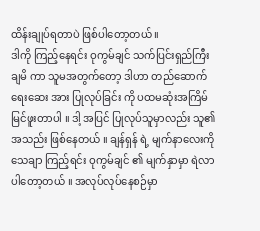ထိန်းချုပ်ရတာပဲ ဖြစ်ပါတော့တယ် ။
ဒါကို ကြည့်နေရင်း ဝုကွမ်ချင် သက်ပြင်းရှည်ကြီး ချမိ ကာ သူမအတွက်တော့ ဒါဟာ တည်ဆောက်ရေးဆေး အား ပြုလုပ်ခြင်း ကို ပထမဆုံးအကြိမ် မြင်ဖူးတာပါ ။ ဒါ့ အပြင် ပြုလုပ်သူမှာလည်း သူ၏ အသည်း ဖြစ်နေတယ် ။ ချန်ရှန် ရဲ့ မျက်နာလေးကို သေချာ ကြည့်ရင်း ဝုကွမ်ချင် ၏ မျက်နှာမှာ ရဲလာပါတော့တယ် ။ အလုပ်လုပ်နေစဉ်မှာ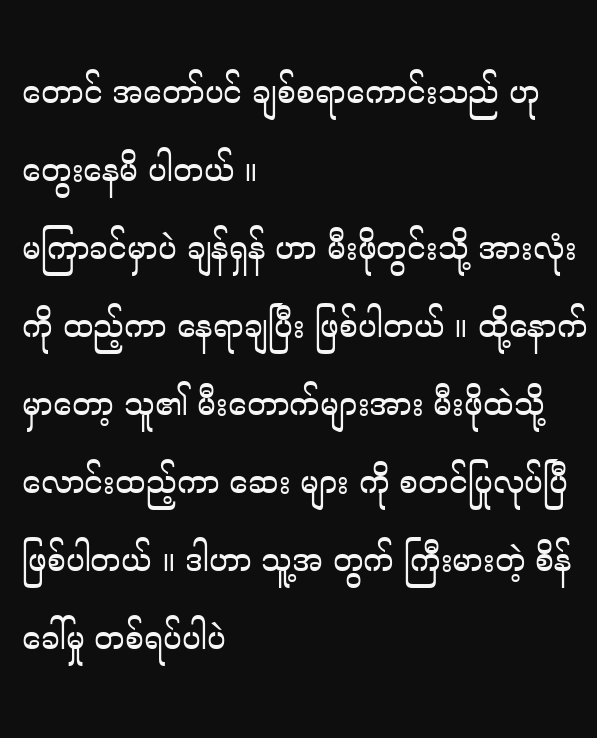တောင် အတော်ပင် ချစ်စရာကောင်းသည် ဟု တွေးနေမိ ပါတယ် ။
မကြာခင်မှာပဲ ချန်ရှန် ဟာ မီးဖိုတွင်းသို့ အားလုံးကို ထည့်ကာ နေရာချပြီး ဖြစ်ပါတယ် ။ ထို့နောက်မှာတော့ သူ၏ မီးတောက်များအား မီးဖိုထဲသို့ လောင်းထည့်ကာ ဆေး များ ကို စတင်ပြုလုပ်ပြီ ဖြစ်ပါတယ် ။ ဒါဟာ သူ့အ တွက် ကြီးမားတဲ့ စိန်ခေါ်မှု တစ်ရပ်ပါပဲ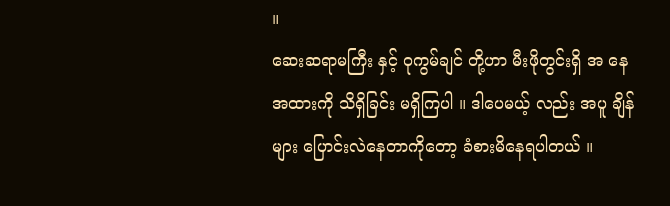။
ဆေးဆရာမကြီး နှင့် ဝုကွမ်ချင် တို့ဟာ မီးဖိုတွင်းရှိ အ နေအထားကို သိရှိခြင်း မရှိကြပါ ။ ဒါပေမယ့် လည်း အပူ ချိန်များ ပြောင်းလဲနေတာကိုတော့ ခံစားမိနေရပါတယ် ။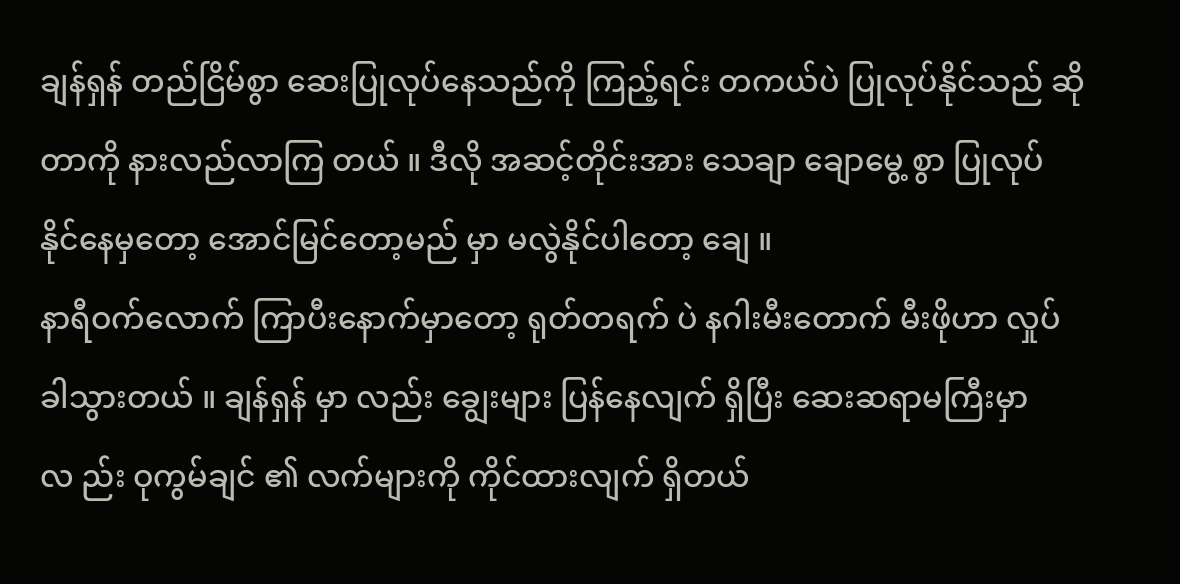ချန်ရှန် တည်ငြိမ်စွာ ဆေးပြုလုပ်နေသည်ကို ကြည့်ရင်း တကယ်ပဲ ပြုလုပ်နိုင်သည် ဆိုတာကို နားလည်လာကြ တယ် ။ ဒီလို အဆင့်တိုင်းအား သေချာ ချောမွေ့ စွာ ပြုလုပ် နိုင်နေမှတော့ အောင်မြင်တော့မည် မှာ မလွဲနိုင်ပါတော့ ချေ ။
နာရီဝက်လောက် ကြာပီးနောက်မှာတော့ ရုတ်တရက် ပဲ နဂါးမီးတောက် မီးဖိုဟာ လှုပ်ခါသွားတယ် ။ ချန်ရှန် မှာ လည်း ချွေးများ ပြန်နေလျက် ရှိပြီး ဆေးဆရာမကြီးမှာ လ ည်း ဝုကွမ်ချင် ၏ လက်များကို ကိုင်ထားလျက် ရှိတယ်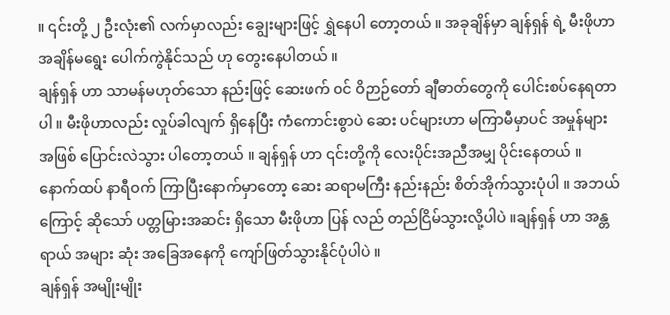။ ၎င်းတို့ ၂ ဦးလုံး၏ လက်မှာလည်း ချွေးများဖြင့် ရွှဲနေပါ တော့တယ် ။ အခုချိန်မှာ ချန်ရှန် ရဲ့ မီးဖိုဟာ အချိန်မရွေး ပေါက်ကွဲနိုင်သည် ဟု တွေးနေပါတယ် ။
ချန်ရှန် ဟာ သာမန်မဟုတ်သော နည်းဖြင့် ဆေးဖက် ၀င် ဝိဉာဉ်တော် ချီဓာတ်တွေကို ပေါင်းစပ်နေရတာပါ ။ မီးဖိုဟာလည်း လှုပ်ခါလျက် ရှိနေပြီး ကံကောင်းစွာပဲ ဆေး ပင်များဟာ မကြာမီမှာပင် အမှုန်များအဖြစ် ပြောင်းလဲသွား ပါတော့တယ် ။ ချန်ရှန် ဟာ ၎င်းတို့ကို လေးပိုင်းအညီအမျှ ပိုင်းနေတယ် ။
နောက်ထပ် နာရီဝက် ကြာပြီးနောက်မှာတော့ ဆေး ဆရာမကြီး နည်းနည်း စိတ်အိုက်သွားပုံပါ ။ အဘယ် ကြောင့် ဆိုသော် ပတ္တမြားအဆင်း ရှိသော မီးဖိုဟာ ပြန် လည် တည်ငြိမ်သွားလို့ပါပဲ ။ချန်ရှန် ဟာ အန္တရာယ် အများ ဆုံး အခြေအနေကို ကျော်ဖြတ်သွားနိုင်ပုံပါပဲ ။
ချန်ရှန် အမျိုးမျိုး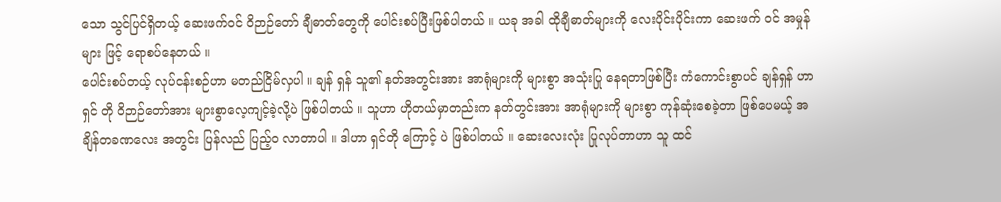သော သွင်ပြင်ရှိတယ့် ဆေးဖက်ဝင် ဝိဉာဉ်တော် ချီဓာတ်တွေကို ပေါင်းစပ်ပြီးဖြစ်ပါတယ် ။ ယခု အခါ ထိုချီဓာတ်များကို လေးပိုင်းပိုင်းကာ ဆေးဖက် ၀င် အမှုန်များ ဖြင့် ရောစပ်နေတယ် ။
ပေါင်းစပ်တယ့် လုပ်ငန်းစဉ်ဟာ မတည်ငြိမ်လှပါ ။ ချန် ရှန် သူ၏ နတ်အတွင်းအား အာရုံများကို များစွာ အသုံးပြု နေရတာဖြစ်ပြီး ကံကောင်းစွာပင် ချန်ရှန် ဟာ ရှင် တို ဝိဉာဉ်တော်အား များစွာလေ့ကျင့်ခဲ့လို့ပဲ ဖြစ်ပါတယ် ။ သူဟာ ဟိုတယ်မှာတည်းက နတ်တွင်းအား အာရုံများကို များစွာ ကုန်ဆုံးစေခဲ့တာ ဖြစ်ပေမယ့် အချိန်တခဏလေး အတွင်း ပြန်လည် ပြည့်ဝ လာတာပါ ။ ဒါဟာ ရှင်တို ကြောင့် ပဲ ဖြစ်ပါတယ် ။ ဆေးလေးလုံး ပြုလုပ်တာဟာ သူ ထင်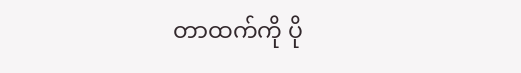တာထက်ကို ပို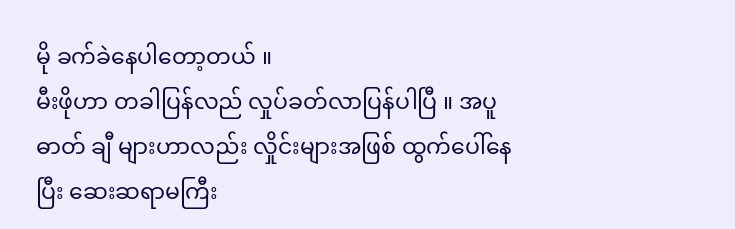မို ခက်ခဲနေပါတော့တယ် ။
မီးဖိုဟာ တခါပြန်လည် လှုပ်ခတ်လာပြန်ပါပြီ ။ အပူ ဓာတ် ချီ များဟာလည်း လှိုင်းများအဖြစ် ထွက်ပေါ်နေပြီး ဆေးဆရာမကြီး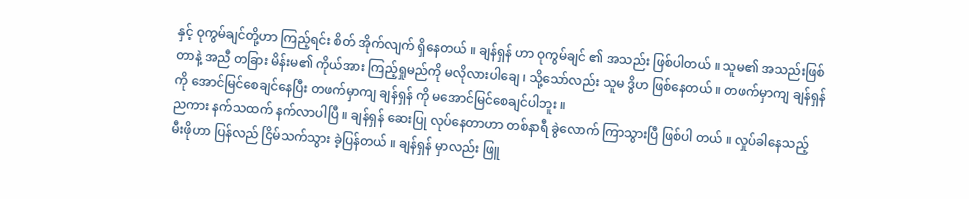နှင့် ဝုကွမ်ချင်တို့ဟာ ကြည့်ရင်း စိတ် အိုက်လျက် ရှိနေတယ် ။ ချန်ရှန် ဟာ ဝုကွမ်ချင် ၏ အသည်း ဖြစ်ပါတယ် ။ သူမ၏ အသည်းဖြစ်တာနဲ့ အညီ တခြား မိန်းမ၏ ကိုယ်အား ကြည့်ရှုမည်ကို မလိုလားပါချေ ၊ သို့သော်လည်း သူမ ဒွိဟ ဖြစ်နေတယ် ။ တဖက်မှာကျ ချန်ရှန် ကို အောင်မြင်စေချင်နေပြီး တဖက်မှာကျ ချန်ရှန် ကို မအောင်မြင်စေချင်ပါဘူး ။
ညကား နက်သထက် နက်လာပါပြီ ။ ချန်ရှန် ဆေးပြု လုပ်နေတာဟာ တစ်နာရီ ခွဲလောက် ကြာသွားပြီ ဖြစ်ပါ တယ် ။ လှုပ်ခါနေသည့် မီးဖိုဟာ ပြန်လည် ငြိမ်သက်သွား ခဲ့ပြန်တယ် ။ ချန်ရှန် မှာလည်း ဖြူ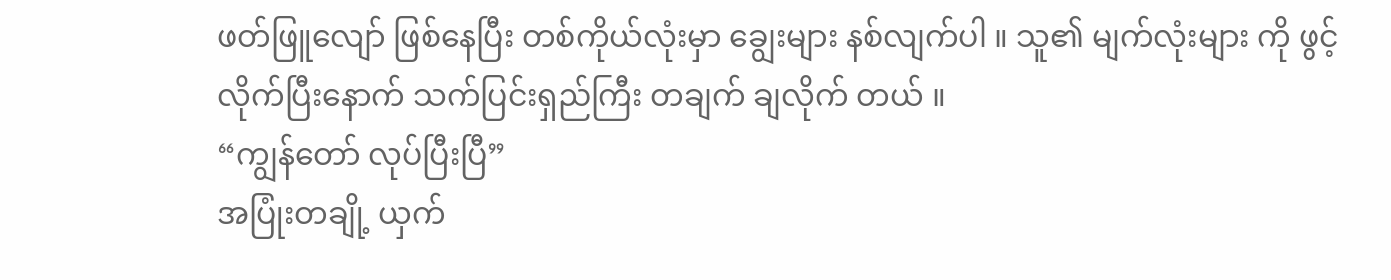ဖတ်ဖြူလျော် ဖြစ်နေပြီး တစ်ကိုယ်လုံးမှာ ချွေးများ နစ်လျက်ပါ ။ သူ၏ မျက်လုံးများ ကို ဖွင့်လိုက်ပြီးနောက် သက်ပြင်းရှည်ကြီး တချက် ချလိုက် တယ် ။
“ကျွန်တော် လုပ်ပြီးပြီ”
အပြုံးတချို့ ယှက်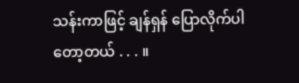သန်းကာဖြင့် ချန်ရှန် ပြောလိုက်ပါ တော့တယ် . . . ။